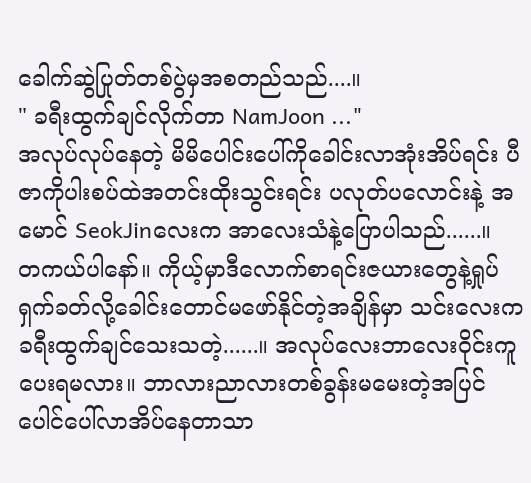ခေါက်ဆွဲပြုတ်တစ်ပွဲမှအစတည်သည်....။
" ခရီးထွက်ချင်လိုက်တာ NamJoon ..."
အလုပ်လုပ်နေတဲ့ မိမိပေါင်းပေါ်ကိုခေါင်းလာအုံးအိပ်ရင်း ပီဇာကိုပါးစပ်ထဲအတင်းထိုးသွင်းရင်း ပလုတ်ပလောင်းနဲ့ အမောင် SeokJinလေးက အာလေးသံနဲ့ပြောပါသည်......။
တကယ်ပါနော်။ ကိုယ့်မှာဒီလောက်စာရင်းဇယားတွေနဲ့ရှုပ်ရှက်ခတ်လို့ခေါင်းတောင်မဖော်နိုင်တဲ့အချိန်မှာ သင်းလေးကခရီးထွက်ချင်သေးသတဲ့......။ အလုပ်လေးဘာလေးဝိုင်းကူပေးရမလား။ ဘာလားညာလားတစ်ခွန်းမမေးတဲ့အပြင် ပေါင်ပေါ်လာအိပ်နေတာသာ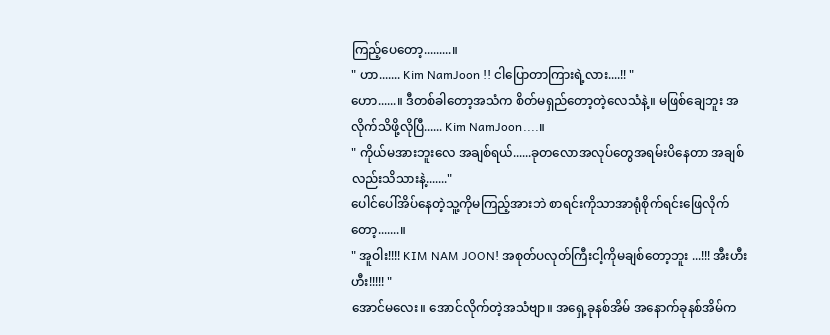ကြည့်ပေတော့.........။
" ဟာ....... Kim NamJoon !! ငါပြောတာကြားရဲ့လား....!! "
ဟော......။ ဒီတစ်ခါတော့အသံက စိတ်မရှည်တော့တဲ့လေသံနဲ့။ မဖြစ်ချေဘူး အလိုက်သိဖို့လိုပြီ...... Kim NamJoon....။
" ကိုယ်မအားဘူးလေ အချစ်ရယ်......ခုတလောအလုပ်တွေအရမ်းပိနေတာ အချစ်လည်းသိသားနဲ့......."
ပေါင်ပေါ်အိပ်နေတဲ့သူ့ကိုမကြည့်အားဘဲ စာရင်းကိုသာအာရုံစိုက်ရင်းဖြေလိုက်တော့.......။
" အူဝါး!!!! KIM NAM JOON! အစုတ်ပလုတ်ကြီးငါ့ကိုမချစ်တော့ဘူး ...!!! အီးဟီးဟီး!!!!! "
အောင်မလေး။ အောင်လိုက်တဲ့အသံဗျာ။ အရှေ့ခုနစ်အိမ် အနောက်ခုနစ်အိမ်က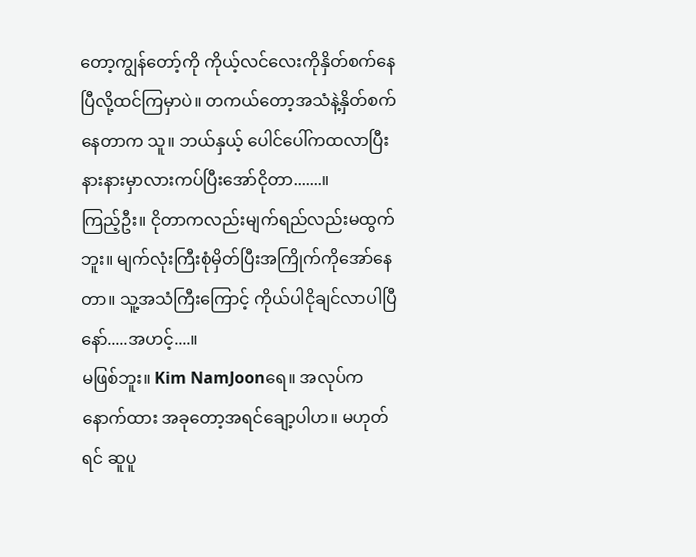တော့ကျွန်တော့်ကို ကိုယ့်လင်လေးကိုနှိတ်စက်နေပြီလို့ထင်ကြမှာပဲ။ တကယ်တော့အသံနဲ့နှိတ်စက်နေတာက သူ။ ဘယ်နှယ့် ပေါင်ပေါ်ကထလာပြီး နားနားမှာလားကပ်ပြီးအော်ငိုတာ.......။
ကြည့်ဦး။ ငိုတာကလည်းမျက်ရည်လည်းမထွက်ဘူး။ မျက်လုံးကြီးစုံမှိတ်ပြီးအကြိုက်ကိုအော်နေတာ။ သူ့အသံကြီးကြောင့် ကိုယ်ပါငိုချင်လာပါပြီနော်.....အဟင့်....။
မဖြစ်ဘူး။ Kim NamJoonရေ။ အလုပ်ကနောက်ထား အခုတော့အရင်ချော့ပါဟ။ မဟုတ်ရင် ဆူပူ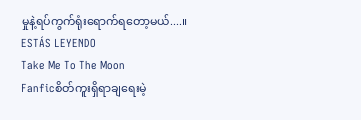မှုနဲ့ရပ်ကွက်ရုံးရောက်ရတော့မယ်....။
ESTÁS LEYENDO
Take Me To The Moon
Fanficစိတ်ကူးရှိရာချရေးမဲ့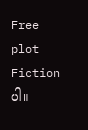Free plot Fictionပါ။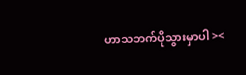ဟာသဘက်ပိုသွားမှာပါ ><